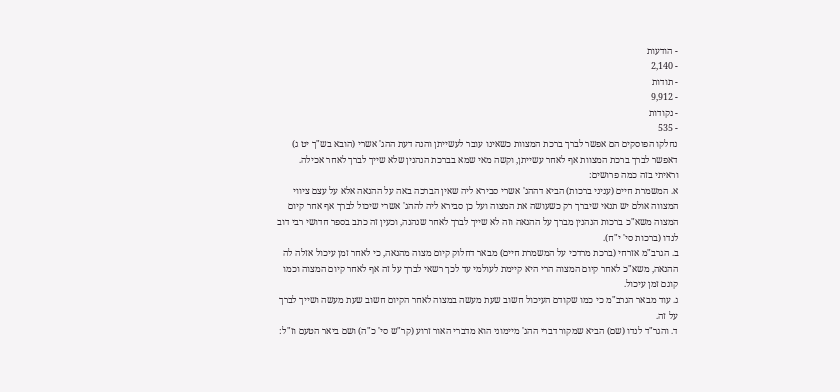- הודעות
- 2,140
- תודות
- 9,912
- נקודות
- 535
נחלקו הפוסקים הם אפשר לברך ברכת המצוות כשאינו עובר לעשייתן והנה דעת ההג' אשרי (הובא בש"ך יט ג) דאפשר לברך ברכת המצוות אף לאחר עשייתן, וקשה מאי שמא בברכת הנהנין שלא שייך לברך לאחר אכילה.
וראיתי בזה כמה פרושים:
א. המשמרת חיים (עניני ברכות) הביא דההג' אשרי סבירא ליה שאין הברכה באה על ההנאה אלא על עצם ציווי המצווה אולם יש תנאי שיברך רק כשעושה את המצוה ועל כן סבירא ליה לההג' אשרי שיכול לברך אף אחר קיום המצוה משא"כ ברכות הנהנין מברך על ההנאה וזה לא שייך לברך לאחר שנהנה, וכעין זה כתב בספר חדושי רבי דוב לנדו (ברכות סי' י"ח).
ב. הגרב"מ אזרחי (ברכת מרדכי על המשמרת חיים) מבאר דחלוק קיום מצוה מהנאה, כי לאחר זמן עיכול אזלה לה ההנאה, משא"כ לאחר קיום המצוה הרי היא קיימת לעולמי עד לכך רשאי לברך על זה אף לאחר קיום המצוה וכמו קוגם זמן עיכול.
ג. עוד מבאר הגרב"מ כי כמו שקודם העיכול חשוב שעת מעשה במצוה לאחר הקיום חשוב שעת מעשה ושייך לברך על זה.
ד. והגר"ד לנדו (שם) הביא שמקור דברי ההג' מיימוני הוא מדברי האור זרוע (קר"ש סי' כ"ה) ושם ביאר הטעם וז"ל: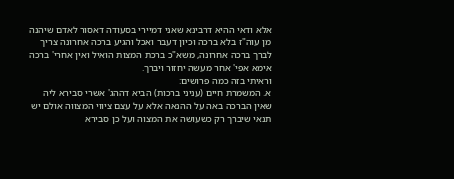אלא ודאי ההיא דרבינא שאני דמיירי בסעודה דאסור לאדם שיהנה מן עוה"ז בלא ברכה וכיון דעבר ואכל והגיע ברכה אחרונה צריך לברך ברכה אחרונה, משא"כ ברכת המצות הואיל ואין אחרי' ברכה אימא אפי' אחר מעשה יחזור ויברך.
וראיתי בזה כמה פרושים:
א. המשמרת חיים (עניני ברכות) הביא דההג' אשרי סבירא ליה שאין הברכה באה על ההנאה אלא על עצם ציווי המצווה אולם יש תנאי שיברך רק כשעושה את המצוה ועל כן סבירא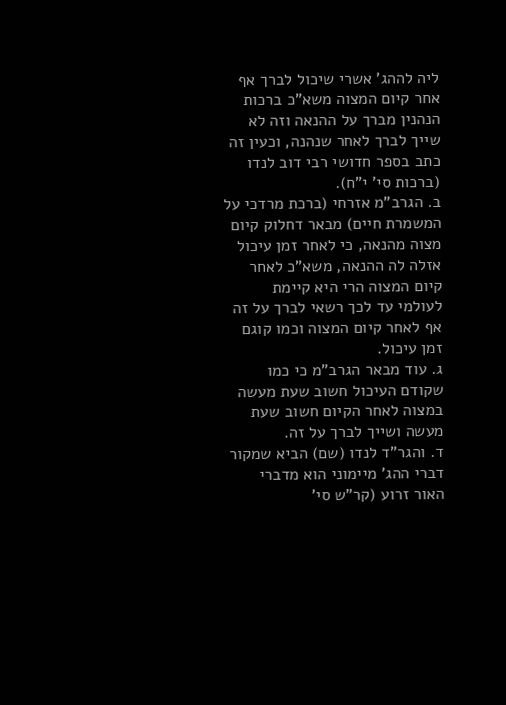ליה לההג' אשרי שיכול לברך אף אחר קיום המצוה משא"כ ברכות הנהנין מברך על ההנאה וזה לא שייך לברך לאחר שנהנה, וכעין זה כתב בספר חדושי רבי דוב לנדו (ברכות סי' י"ח).
ב. הגרב"מ אזרחי (ברכת מרדכי על המשמרת חיים) מבאר דחלוק קיום מצוה מהנאה, כי לאחר זמן עיכול אזלה לה ההנאה, משא"כ לאחר קיום המצוה הרי היא קיימת לעולמי עד לכך רשאי לברך על זה אף לאחר קיום המצוה וכמו קוגם זמן עיכול.
ג. עוד מבאר הגרב"מ כי כמו שקודם העיכול חשוב שעת מעשה במצוה לאחר הקיום חשוב שעת מעשה ושייך לברך על זה.
ד. והגר"ד לנדו (שם) הביא שמקור דברי ההג' מיימוני הוא מדברי האור זרוע (קר"ש סי'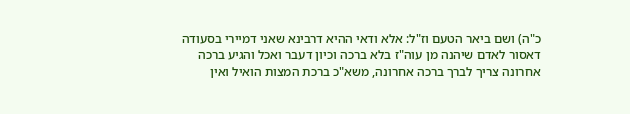כ"ה) ושם ביאר הטעם וז"ל: אלא ודאי ההיא דרבינא שאני דמיירי בסעודה דאסור לאדם שיהנה מן עוה"ז בלא ברכה וכיון דעבר ואכל והגיע ברכה אחרונה צריך לברך ברכה אחרונה, משא"כ ברכת המצות הואיל ואין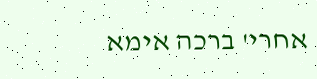אחרי' ברכה אימא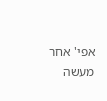אפי' אחר מעשה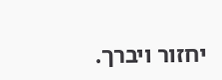יחזור ויברך.